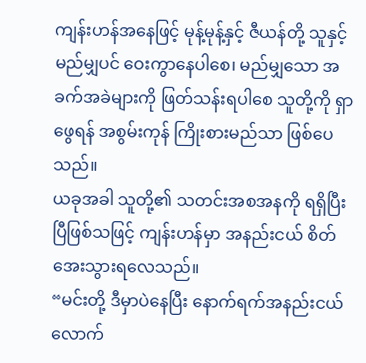ကျန်းဟန်အနေဖြင့် မုန့်မုန့်နှင့် ဇီယန်တို့ သူနှင့် မည်မျှပင် ဝေးကွာနေပါစေ၊ မည်မျှသော အခက်အခဲများကို ဖြတ်သန်းရပါစေ သူတို့ကို ရှာဖွေရန် အစွမ်းကုန် ကြိုးစားမည်သာ ဖြစ်ပေသည်။
ယခုအခါ သူတို့၏ သတင်းအစအနကို ရရှိပြီးပြီဖြစ်သဖြင့် ကျန်းဟန်မှာ အနည်းငယ် စိတ်အေးသွားရလေသည်။
“မင်းတို့ ဒီမှာပဲနေပြီး နောက်ရက်အနည်းငယ်လောက်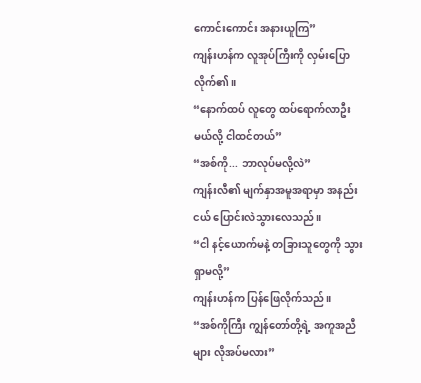ကောင်းကောင်း အနားယူကြ”
ကျန်းဟန်က လူအုပ်ကြီးကို လှမ်းပြောလိုက်၏။
“နောက်ထပ် လူတွေ ထပ်ရောက်လာဦးမယ်လို့ ငါထင်တယ်”
“အစ်ကို... ဘာလုပ်မလို့လဲ”
ကျန်းလီ၏ မျက်နှာအမူအရာမှာ အနည်းငယ် ပြောင်းလဲသွားလေသည်။
“ငါ နင့်ယောက်မနဲ့ တခြားသူတွေကို သွားရှာမလို့”
ကျန်းဟန်က ပြန်ဖြေလိုက်သည်။
“အစ်ကိုကြီး ကျွန်တော်တို့ရဲ့ အကူအညီများ လိုအပ်မလား”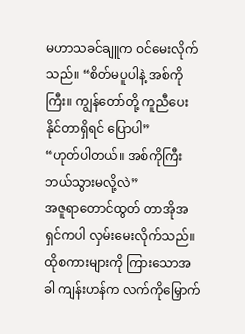မဟာသခင်ချူက ဝင်မေးလိုက်သည်။ “စိတ်မပူပါနဲ့ အစ်ကိုကြီး။ ကျွန်တော်တို့ ကူညီပေးနိုင်တာရှိရင် ပြောပါ”
“ဟုတ်ပါတယ်။ အစ်ကိုကြီး ဘယ်သွားမလို့လဲ”
အဇူရာတောင်ထွတ် တာအိုအရှင်ကပါ လှမ်းမေးလိုက်သည်။
ထိုစကားများကို ကြားသောအခါ ကျန်းဟန်က လက်ကိုမြှောက်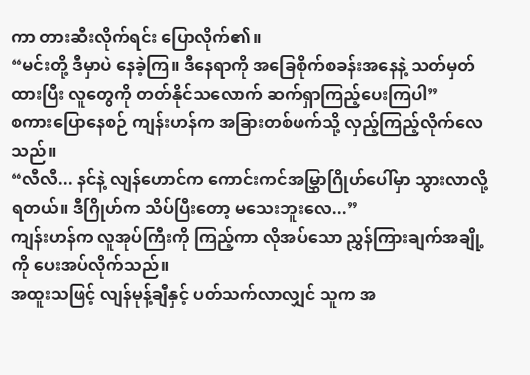ကာ တားဆီးလိုက်ရင်း ပြောလိုက်၏။
“မင်းတို့ ဒီမှာပဲ နေခဲ့ကြ။ ဒီနေရာကို အခြေစိုက်စခန်းအနေနဲ့ သတ်မှတ်ထားပြီး လူတွေကို တတ်နိုင်သလောက် ဆက်ရှာကြည့်ပေးကြပါ”
စကားပြောနေစဉ် ကျန်းဟန်က အခြားတစ်ဖက်သို့ လှည့်ကြည့်လိုက်လေသည်။
“လီလီ... နင်နဲ့ လျန်ဟောင်က ကောင်းကင်အမြွှာဂြိုဟ်ပေါ်မှာ သွားလာလို့ရတယ်။ ဒီဂြိုဟ်က သိပ်ပြီးတော့ မသေးဘူးလေ...”
ကျန်းဟန်က လူအုပ်ကြီးကို ကြည့်ကာ လိုအပ်သော ညွှန်ကြားချက်အချို့ကို ပေးအပ်လိုက်သည်။
အထူးသဖြင့် လျန်မုန့်ချီနှင့် ပတ်သက်လာလျှင် သူက အ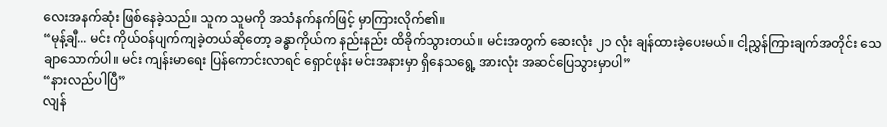လေးအနက်ဆုံး ဖြစ်နေခဲ့သည်။ သူက သူမကို အသံနက်နက်ဖြင့် မှာကြားလိုက်၏။
“မုန့်ချီ... မင်း ကိုယ်ဝန်ပျက်ကျခဲ့တယ်ဆိုတော့ ခန္ဓာကိုယ်က နည်းနည်း ထိခိုက်သွားတယ်။ မင်းအတွက် ဆေးလုံး ၂၁ လုံး ချန်ထားခဲ့ပေးမယ်။ ငါ့ညွှန်ကြားချက်အတိုင်း သေချာသောက်ပါ။ မင်း ကျန်းမာရေး ပြန်ကောင်းလာရင် ရှောင်ဖုန်း မင်းအနားမှာ ရှိနေသရွေ့ အားလုံး အဆင်ပြေသွားမှာပါ”
“နားလည်ပါပြီ”
လျန်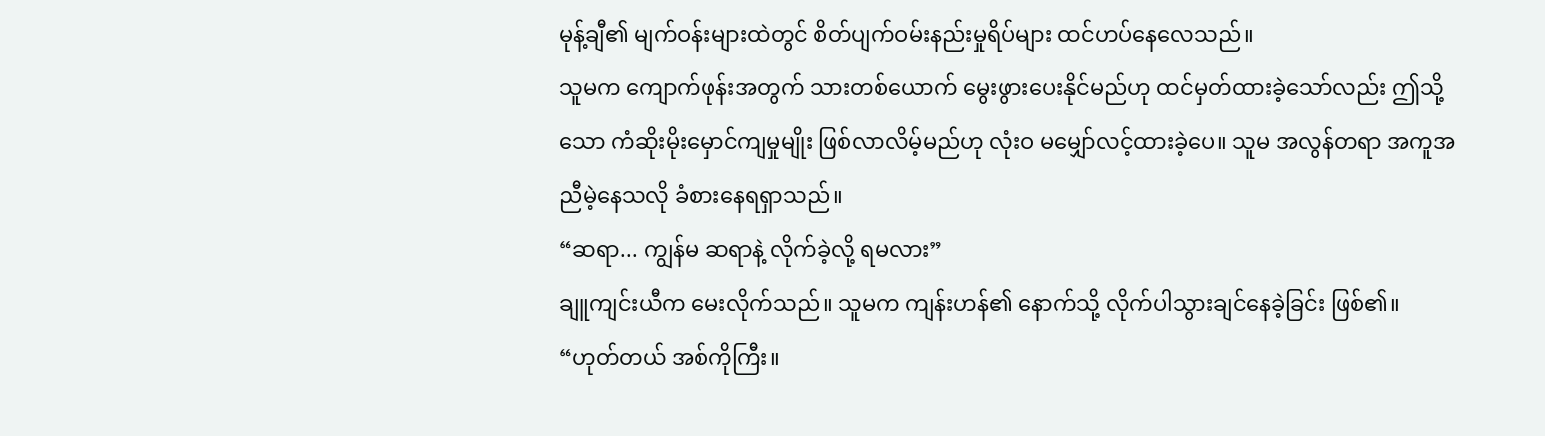မုန့်ချီ၏ မျက်ဝန်းများထဲတွင် စိတ်ပျက်ဝမ်းနည်းမှုရိပ်များ ထင်ဟပ်နေလေသည်။
သူမက ကျောက်ဖုန်းအတွက် သားတစ်ယောက် မွေးဖွားပေးနိုင်မည်ဟု ထင်မှတ်ထားခဲ့သော်လည်း ဤသို့သော ကံဆိုးမိုးမှောင်ကျမှုမျိုး ဖြစ်လာလိမ့်မည်ဟု လုံးဝ မမျှော်လင့်ထားခဲ့ပေ။ သူမ အလွန်တရာ အကူအညီမဲ့နေသလို ခံစားနေရရှာသည်။
“ဆရာ... ကျွန်မ ဆရာနဲ့ လိုက်ခဲ့လို့ ရမလား”
ချူကျင်းယီက မေးလိုက်သည်။ သူမက ကျန်းဟန်၏ နောက်သို့ လိုက်ပါသွားချင်နေခဲ့ခြင်း ဖြစ်၏။
“ဟုတ်တယ် အစ်ကိုကြီး။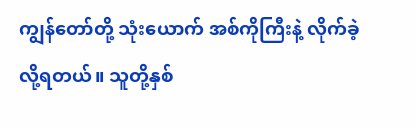ကျွန်တော်တို့ သုံးယောက် အစ်ကိုကြီးနဲ့ လိုက်ခဲ့လို့ရတယ်။ သူတို့နှစ်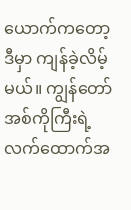ယောက်ကတော့ ဒီမှာ ကျန်ခဲ့လိမ့်မယ်။ ကျွန်တော် အစ်ကိုကြီးရဲ့ လက်ထောက်အ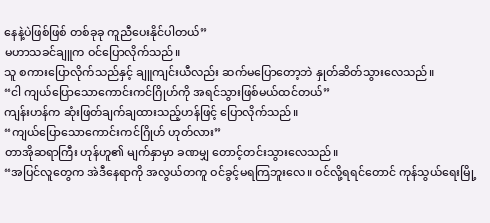နေနဲ့ပဲဖြစ်ဖြစ် တစ်ခုခု ကူညီပေးနိုင်ပါတယ်”
မဟာသခင်ချူက ဝင်ပြောလိုက်သည်။
သူ စကားပြောလိုက်သည်နှင့် ချူကျင်းယီလည်း ဆက်မပြောတော့ဘဲ နှုတ်ဆိတ်သွားလေသည်။
“ငါ ကျယ်ပြောသောကောင်းကင်ဂြိုဟ်ကို အရင်သွားဖြစ်မယ်ထင်တယ်”
ကျန်းဟန်က ဆုံးဖြတ်ချက်ချထားသည့်ဟန်ဖြင့် ပြောလိုက်သည်။
“ကျယ်ပြောသောကောင်းကင်ဂြိုဟ် ဟုတ်လား”
တာအိုဆရာကြီး ဟုန်ဟူ၏ မျက်နှာမှာ ခဏမျှ တောင့်တင်းသွားလေသည်။
“အပြင်လူတွေက အဲဒီနေရာကို အလွယ်တကူ ဝင်ခွင့်မရကြဘူးလေ။ ဝင်လို့ရရင်တောင် ကုန်သွယ်ရေးမြို့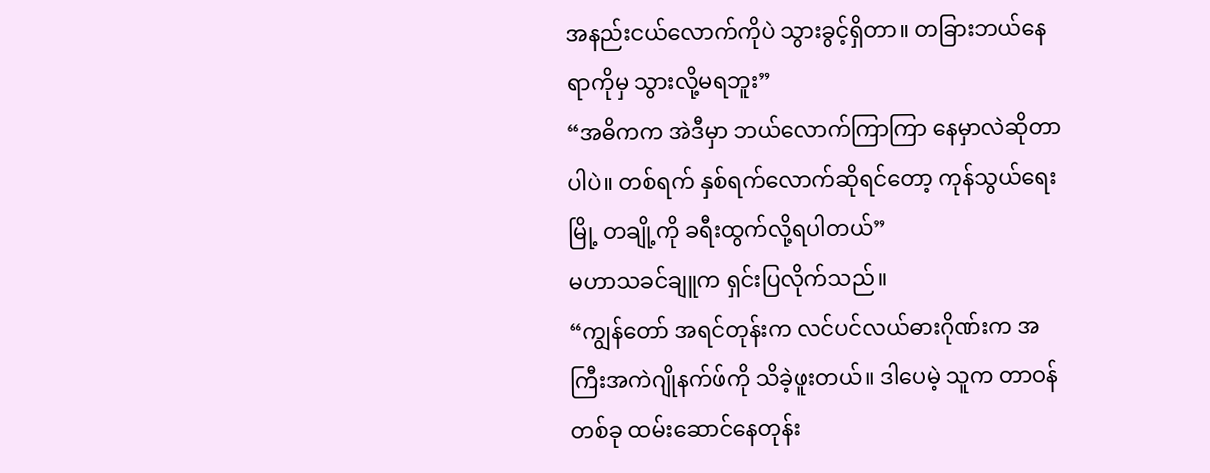အနည်းငယ်လောက်ကိုပဲ သွားခွင့်ရှိတာ။ တခြားဘယ်နေရာကိုမှ သွားလို့မရဘူး”
“အဓိကက အဲဒီမှာ ဘယ်လောက်ကြာကြာ နေမှာလဲဆိုတာပါပဲ။ တစ်ရက် နှစ်ရက်လောက်ဆိုရင်တော့ ကုန်သွယ်ရေးမြို့ တချို့ကို ခရီးထွက်လို့ရပါတယ်”
မဟာသခင်ချူက ရှင်းပြလိုက်သည်။
“ကျွန်တော် အရင်တုန်းက လင်ပင်လယ်ဓားဂိုဏ်းက အကြီးအကဲဂျိုနက်ဖ်ကို သိခဲ့ဖူးတယ်။ ဒါပေမဲ့ သူက တာဝန်တစ်ခု ထမ်းဆောင်နေတုန်း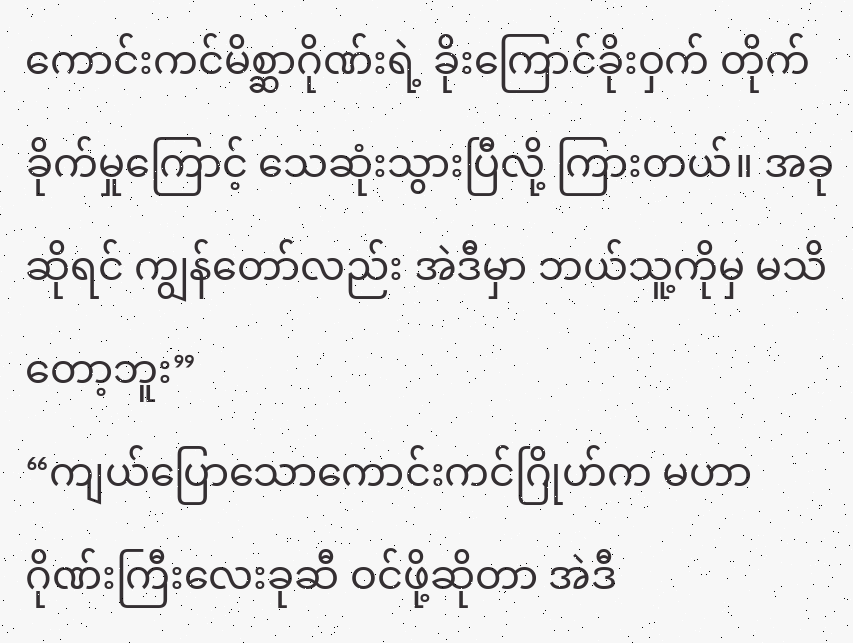ကောင်းကင်မိစ္ဆာဂိုဏ်းရဲ့ ခိုးကြောင်ခိုးဝှက် တိုက်ခိုက်မှုကြောင့် သေဆုံးသွားပြီလို့ ကြားတယ်။ အခုဆိုရင် ကျွန်တော်လည်း အဲဒီမှာ ဘယ်သူ့ကိုမှ မသိတော့ဘူး”
“ကျယ်ပြောသောကောင်းကင်ဂြိုဟ်က မဟာဂိုဏ်းကြီးလေးခုဆီ ဝင်ဖို့ဆိုတာ အဲဒီ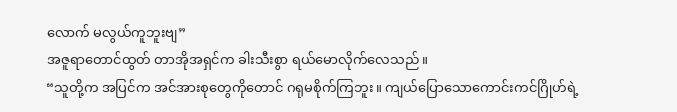လောက် မလွယ်ကူဘူးဗျ”
အဇူရာတောင်ထွတ် တာအိုအရှင်က ခါးသီးစွာ ရယ်မောလိုက်လေသည်။
“သူတို့က အပြင်က အင်အားစုတွေကိုတောင် ဂရုမစိုက်ကြဘူး။ ကျယ်ပြောသောကောင်းကင်ဂြိုဟ်ရဲ့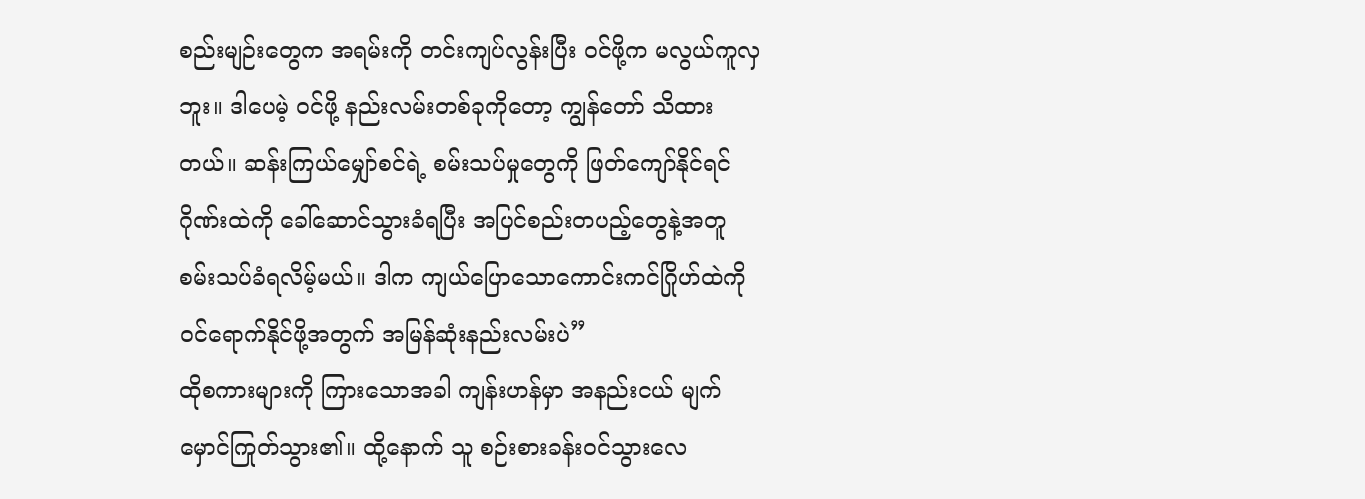စည်းမျဉ်းတွေက အရမ်းကို တင်းကျပ်လွန်းပြီး ဝင်ဖို့က မလွယ်ကူလှဘူး။ ဒါပေမဲ့ ဝင်ဖို့ နည်းလမ်းတစ်ခုကိုတော့ ကျွန်တော် သိထားတယ်။ ဆန်းကြယ်မျှော်စင်ရဲ့ စမ်းသပ်မှုတွေကို ဖြတ်ကျော်နိုင်ရင် ဂိုဏ်းထဲကို ခေါ်ဆောင်သွားခံရပြီး အပြင်စည်းတပည့်တွေနဲ့အတူ စမ်းသပ်ခံရလိမ့်မယ်။ ဒါက ကျယ်ပြောသောကောင်းကင်ဂြိုဟ်ထဲကို ဝင်ရောက်နိုင်ဖို့အတွက် အမြန်ဆုံးနည်းလမ်းပဲ”
ထိုစကားများကို ကြားသောအခါ ကျန်းဟန်မှာ အနည်းငယ် မျက်မှောင်ကြုတ်သွား၏။ ထို့နောက် သူ စဉ်းစားခန်းဝင်သွားလေ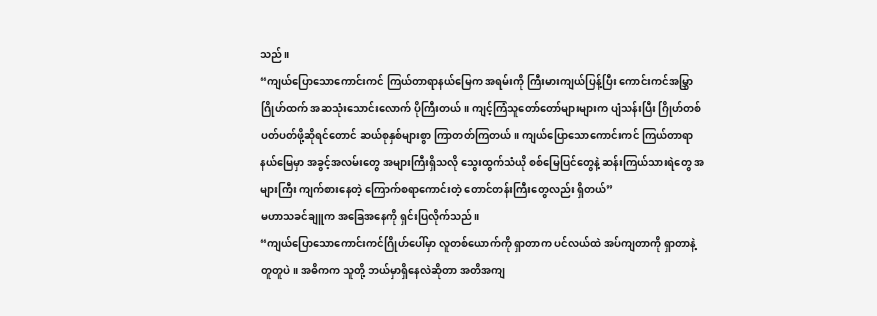သည်။
“ကျယ်ပြောသောကောင်းကင် ကြယ်တာရာနယ်မြေက အရမ်းကို ကြီးမားကျယ်ပြန့်ပြီး ကောင်းကင်အမြွှာဂြိုဟ်ထက် အဆသုံးသောင်းလောက် ပိုကြီးတယ်။ ကျင့်ကြံသူတော်တော်များများက ပျံသန်းပြီး ဂြိုဟ်တစ်ပတ်ပတ်ဖို့ဆိုရင်တောင် ဆယ်စုနှစ်များစွာ ကြာတတ်ကြတယ်။ ကျယ်ပြောသောကောင်းကင် ကြယ်တာရာနယ်မြေမှာ အခွင့်အလမ်းတွေ အများကြီးရှိသလို သွေးထွက်သံယို စစ်မြေပြင်တွေနဲ့ ဆန်းကြယ်သားရဲတွေ အများကြီး ကျက်စားနေတဲ့ ကြောက်စရာကောင်းတဲ့ တောင်တန်းကြီးတွေလည်း ရှိတယ်”
မဟာသခင်ချူက အခြေအနေကို ရှင်းပြလိုက်သည်။
“ကျယ်ပြောသောကောင်းကင်ဂြိုဟ်ပေါ်မှာ လူတစ်ယောက်ကို ရှာတာက ပင်လယ်ထဲ အပ်ကျတာကို ရှာတာနဲ့ တူတူပဲ။ အဓိကက သူတို့ ဘယ်မှာရှိနေလဲဆိုတာ အတိအကျ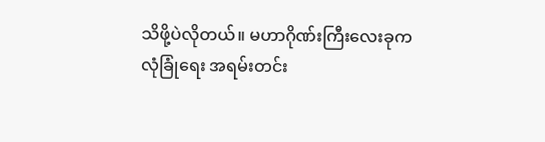သိဖို့ပဲလိုတယ်။ မဟာဂိုဏ်းကြီးလေးခုက လုံခြုံရေး အရမ်းတင်း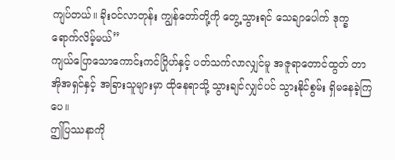ကျပ်တယ်။ ခိုးဝင်လာတုန်း ကျွန်တော်တို့ကို တွေ့သွားရင် သေချာပေါက် ဒုက္ခရောက်လိမ့်မယ်”
ကျယ်ပြောသောကောင်းကင်ဂြိုဟ်နှင့် ပတ်သက်လာလျှင်မူ အဇူရာတောင်ထွတ် တာအိုအရှင်နှင့် အခြားသူများမှာ ထိုနေရာသို့ သွားချင်လျှင်ပင် သွားနိုင်စွမ်း ရှိမနေခဲ့ကြပေ။
ဤပြဿနာကို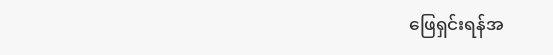ဖြေရှင်းရန်အ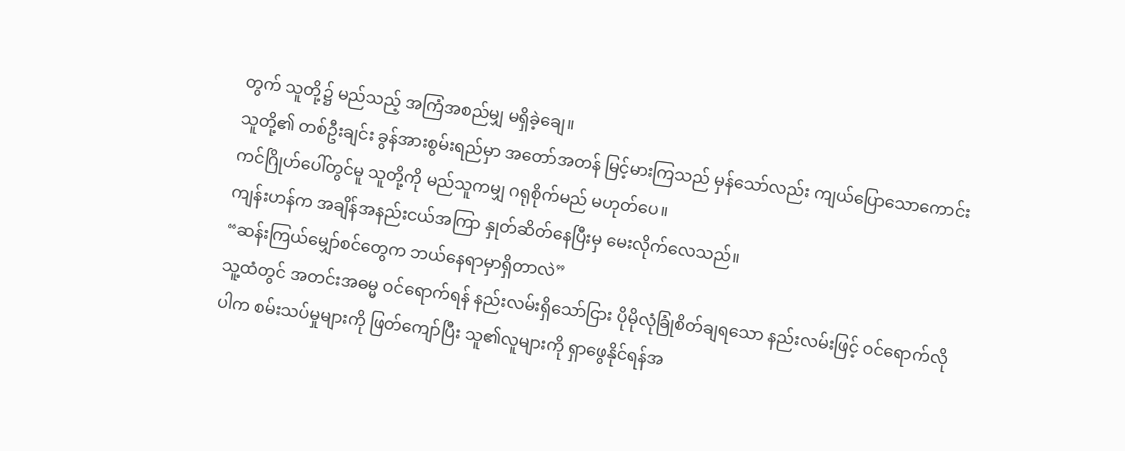တွက် သူတို့၌ မည်သည့် အကြံအစည်မျှ မရှိခဲ့ချေ။
သူတို့၏ တစ်ဦးချင်း ခွန်အားစွမ်းရည်မှာ အတော်အတန် မြင့်မားကြသည် မှန်သော်လည်း ကျယ်ပြောသောကောင်းကင်ဂြိုဟ်ပေါ်တွင်မူ သူတို့ကို မည်သူကမျှ ဂရုစိုက်မည် မဟုတ်ပေ။
ကျန်းဟန်က အချိန်အနည်းငယ်အကြာ နှုတ်ဆိတ်နေပြီးမှ မေးလိုက်လေသည်။
“ဆန်းကြယ်မျှော်စင်တွေက ဘယ်နေရာမှာရှိတာလဲ”
သူ့ထံတွင် အတင်းအဓမ္မ ဝင်ရောက်ရန် နည်းလမ်းရှိသော်ငြား ပိုမိုလုံခြုံစိတ်ချရသော နည်းလမ်းဖြင့် ဝင်ရောက်လိုပါက စမ်းသပ်မှုများကို ဖြတ်ကျော်ပြီး သူ၏လူများကို ရှာဖွေနိုင်ရန်အ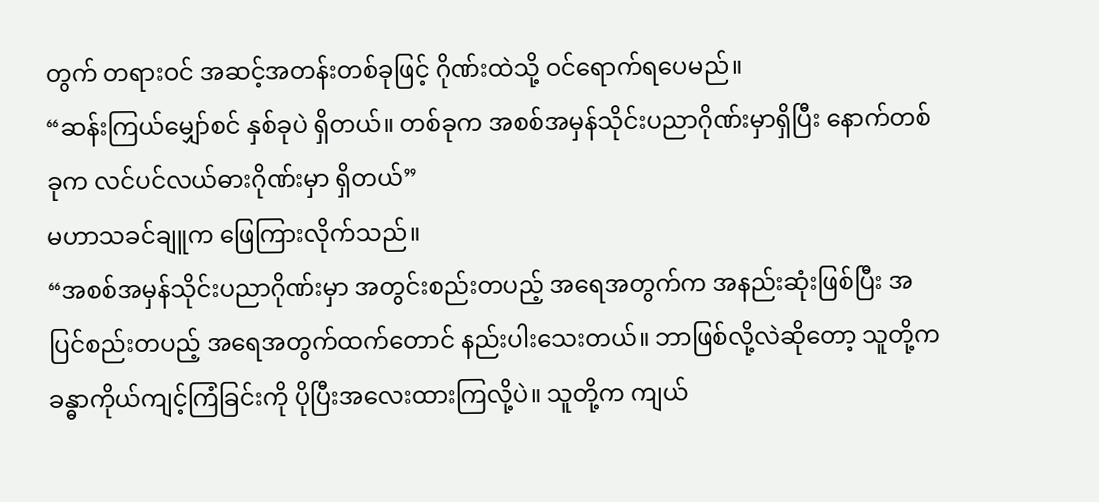တွက် တရားဝင် အဆင့်အတန်းတစ်ခုဖြင့် ဂိုဏ်းထဲသို့ ဝင်ရောက်ရပေမည်။
“ဆန်းကြယ်မျှော်စင် နှစ်ခုပဲ ရှိတယ်။ တစ်ခုက အစစ်အမှန်သိုင်းပညာဂိုဏ်းမှာရှိပြီး နောက်တစ်ခုက လင်ပင်လယ်ဓားဂိုဏ်းမှာ ရှိတယ်”
မဟာသခင်ချူက ဖြေကြားလိုက်သည်။
“အစစ်အမှန်သိုင်းပညာဂိုဏ်းမှာ အတွင်းစည်းတပည့် အရေအတွက်က အနည်းဆုံးဖြစ်ပြီး အပြင်စည်းတပည့် အရေအတွက်ထက်တောင် နည်းပါးသေးတယ်။ ဘာဖြစ်လို့လဲဆိုတော့ သူတို့က ခန္ဓာကိုယ်ကျင့်ကြံခြင်းကို ပိုပြီးအလေးထားကြလို့ပဲ။ သူတို့က ကျယ်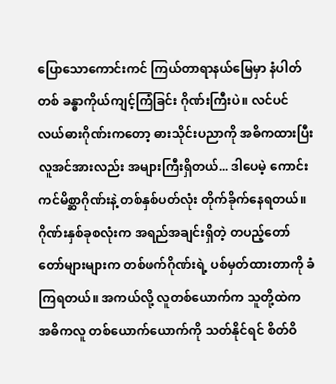ပြောသောကောင်းကင် ကြယ်တာရာနယ်မြေမှာ နံပါတ်တစ် ခန္ဓာကိုယ်ကျင့်ကြံခြင်း ဂိုဏ်းကြီးပဲ။ လင်ပင်လယ်ဓားဂိုဏ်းကတော့ ဓားသိုင်းပညာကို အဓိကထားပြီး လူအင်အားလည်း အများကြီးရှိတယ်... ဒါပေမဲ့ ကောင်းကင်မိစ္ဆာဂိုဏ်းနဲ့ တစ်နှစ်ပတ်လုံး တိုက်ခိုက်နေရတယ်။ ဂိုဏ်းနှစ်ခုစလုံးက အရည်အချင်းရှိတဲ့ တပည့်တော်တော်များများက တစ်ဖက်ဂိုဏ်းရဲ့ ပစ်မှတ်ထားတာကို ခံကြရတယ်။ အကယ်လို့ လူတစ်ယောက်က သူတို့ထဲက အဓိကလူ တစ်ယောက်ယောက်ကို သတ်နိုင်ရင် စိတ်ဝိ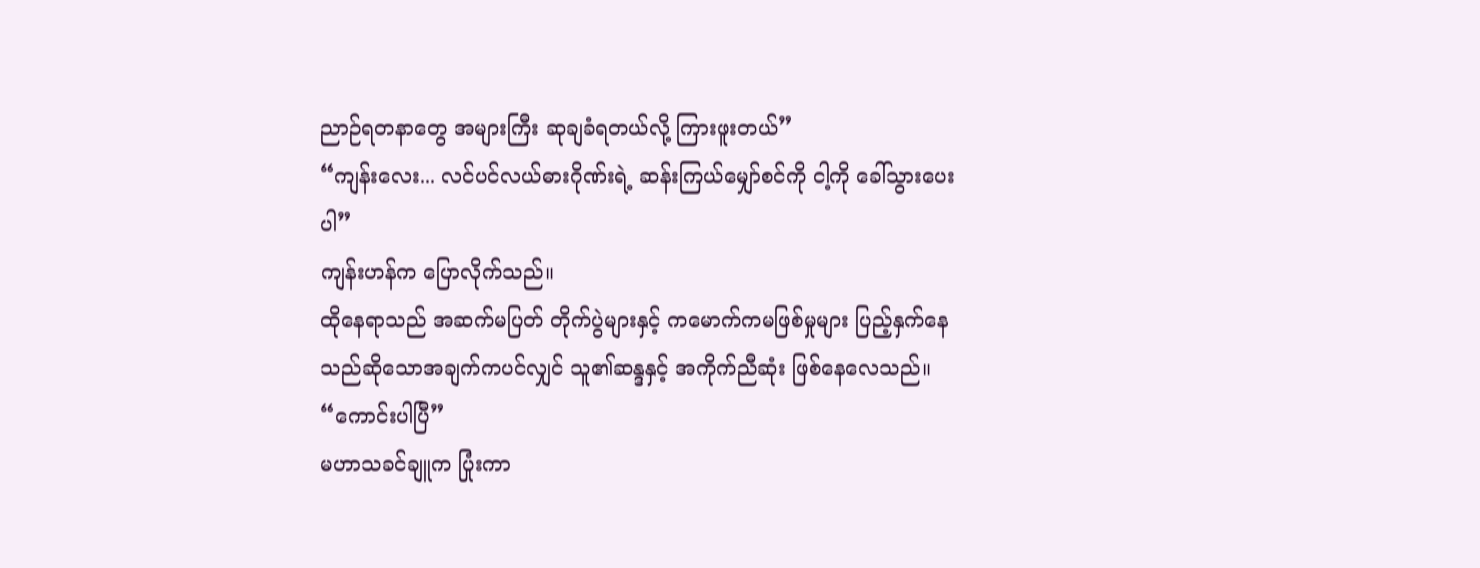ညာဉ်ရတနာတွေ အများကြီး ဆုချခံရတယ်လို့ ကြားဖူးတယ်”
“ကျန်းလေး... လင်ပင်လယ်ဓားဂိုဏ်းရဲ့ ဆန်းကြယ်မျှော်စင်ကို ငါ့ကို ခေါ်သွားပေးပါ”
ကျန်းဟန်က ပြောလိုက်သည်။
ထိုနေရာသည် အဆက်မပြတ် တိုက်ပွဲများနှင့် ကမောက်ကမဖြစ်မှုများ ပြည့်နှက်နေသည်ဆိုသောအချက်ကပင်လျှင် သူ၏ဆန္ဒနှင့် အကိုက်ညီဆုံး ဖြစ်နေလေသည်။
“ကောင်းပါပြီ”
မဟာသခင်ချူက ပြုံးကာ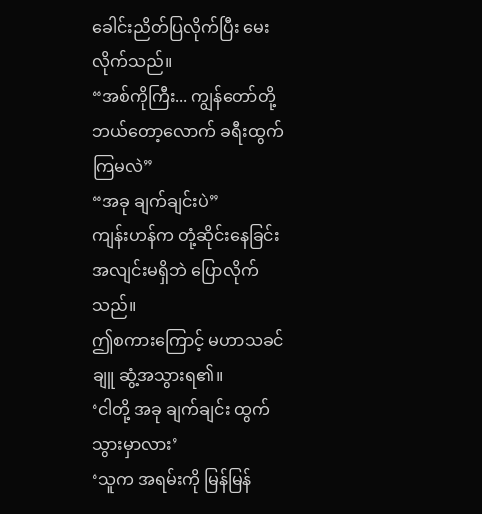ခေါင်းညိတ်ပြလိုက်ပြီး မေးလိုက်သည်။
“အစ်ကိုကြီး... ကျွန်တော်တို့ ဘယ်တော့လောက် ခရီးထွက်ကြမလဲ”
“အခု ချက်ချင်းပဲ”
ကျန်းဟန်က တုံ့ဆိုင်းနေခြင်းအလျင်းမရှိဘဲ ပြောလိုက်သည်။
ဤစကားကြောင့် မဟာသခင်ချူ ဆွံ့အသွားရ၏။
‘ငါတို့ အခု ချက်ချင်း ထွက်သွားမှာလား’
‘သူက အရမ်းကို မြန်မြန်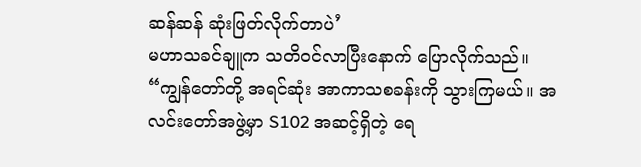ဆန်ဆန် ဆုံးဖြတ်လိုက်တာပဲ’
မဟာသခင်ချူက သတိဝင်လာပြီးနောက် ပြောလိုက်သည်။
“ကျွန်တော်တို့ အရင်ဆုံး အာကာသစခန်းကို သွားကြမယ်။ အလင်းတော်အဖွဲ့မှာ S102 အဆင့်ရှိတဲ့ ရေ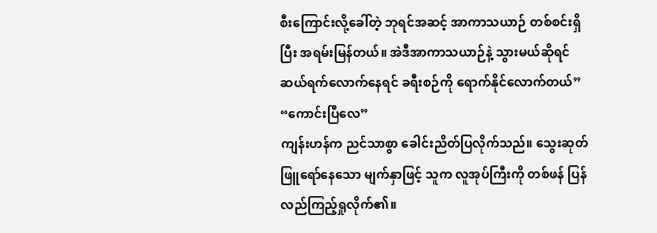စီးကြောင်းလို့ခေါ်တဲ့ ဘုရင်အဆင့် အာကာသယာဉ် တစ်စင်းရှိပြီး အရမ်းမြန်တယ်။ အဲဒီအာကာသယာဉ်နဲ့ သွားမယ်ဆိုရင် ဆယ်ရက်လောက်နေရင် ခရီးစဉ်ကို ရောက်နိုင်လောက်တယ်”
“ကောင်းပြီလေ”
ကျန်းဟန်က ညင်သာစွာ ခေါင်းညိတ်ပြလိုက်သည်။ သွေးဆုတ်ဖြူရော်နေသော မျက်နှာဖြင့် သူက လူအုပ်ကြီးကို တစ်ဖန် ပြန်လည်ကြည့်ရှုလိုက်၏။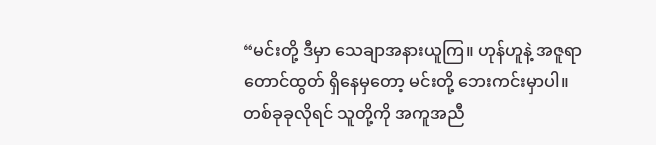“မင်းတို့ ဒီမှာ သေချာအနားယူကြ။ ဟုန်ဟူနဲ့ အဇူရာတောင်ထွတ် ရှိနေမှတော့ မင်းတို့ ဘေးကင်းမှာပါ။ တစ်ခုခုလိုရင် သူတို့ကို အကူအညီ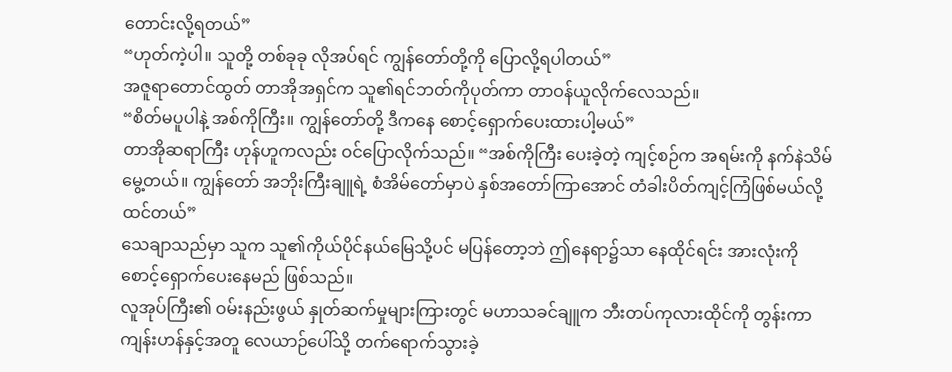တောင်းလို့ရတယ်”
“ဟုတ်ကဲ့ပါ။ သူတို့ တစ်ခုခု လိုအပ်ရင် ကျွန်တော်တို့ကို ပြောလို့ရပါတယ်”
အဇူရာတောင်ထွတ် တာအိုအရှင်က သူ၏ရင်ဘတ်ကိုပုတ်ကာ တာဝန်ယူလိုက်လေသည်။
“စိတ်မပူပါနဲ့ အစ်ကိုကြီး။ ကျွန်တော်တို့ ဒီကနေ စောင့်ရှောက်ပေးထားပါ့မယ်”
တာအိုဆရာကြီး ဟုန်ဟူကလည်း ဝင်ပြောလိုက်သည်။ “အစ်ကိုကြီး ပေးခဲ့တဲ့ ကျင့်စဉ်က အရမ်းကို နက်နဲသိမ်မွေ့တယ်။ ကျွန်တော် အဘိုးကြီးချူရဲ့ စံအိမ်တော်မှာပဲ နှစ်အတော်ကြာအောင် တံခါးပိတ်ကျင့်ကြံဖြစ်မယ်လို့ ထင်တယ်”
သေချာသည်မှာ သူက သူ၏ကိုယ်ပိုင်နယ်မြေသို့ပင် မပြန်တော့ဘဲ ဤနေရာ၌သာ နေထိုင်ရင်း အားလုံးကို စောင့်ရှောက်ပေးနေမည် ဖြစ်သည်။
လူအုပ်ကြီး၏ ဝမ်းနည်းဖွယ် နှုတ်ဆက်မှုများကြားတွင် မဟာသခင်ချူက ဘီးတပ်ကုလားထိုင်ကို တွန်းကာ ကျန်းဟန်နှင့်အတူ လေယာဉ်ပေါ်သို့ တက်ရောက်သွားခဲ့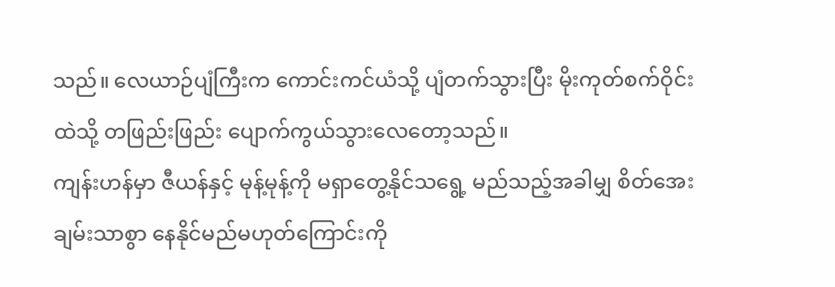သည်။ လေယာဉ်ပျံကြီးက ကောင်းကင်ယံသို့ ပျံတက်သွားပြီး မိုးကုတ်စက်ဝိုင်းထဲသို့ တဖြည်းဖြည်း ပျောက်ကွယ်သွားလေတော့သည်။
ကျန်းဟန်မှာ ဇီယန်နှင့် မုန့်မုန့်ကို မရှာတွေ့နိုင်သရွေ့ မည်သည့်အခါမျှ စိတ်အေးချမ်းသာစွာ နေနိုင်မည်မဟုတ်ကြောင်းကို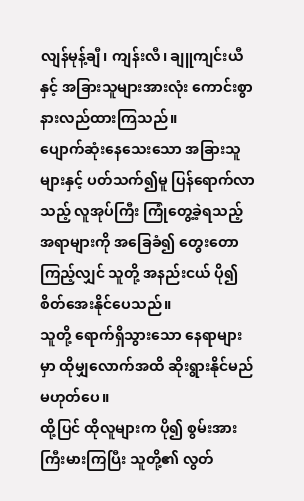လျန်မုန့်ချီ၊ ကျန်းလီ၊ ချူကျင်းယီနှင့် အခြားသူများအားလုံး ကောင်းစွာ နားလည်ထားကြသည်။
ပျောက်ဆုံးနေသေးသော အခြားသူများနှင့် ပတ်သက်၍မူ ပြန်ရောက်လာသည့် လူအုပ်ကြီး ကြုံတွေ့ခဲ့ရသည့်အရာများကို အခြေခံ၍ တွေးတောကြည့်လျှင် သူတို့ အနည်းငယ် ပို၍ စိတ်အေးနိုင်ပေသည်။
သူတို့ ရောက်ရှိသွားသော နေရာများမှာ ထိုမျှလောက်အထိ ဆိုးရွားနိုင်မည်မဟုတ်ပေ။
ထို့ပြင် ထိုလူများက ပို၍ စွမ်းအားကြီးမားကြပြီး သူတို့၏ လွတ်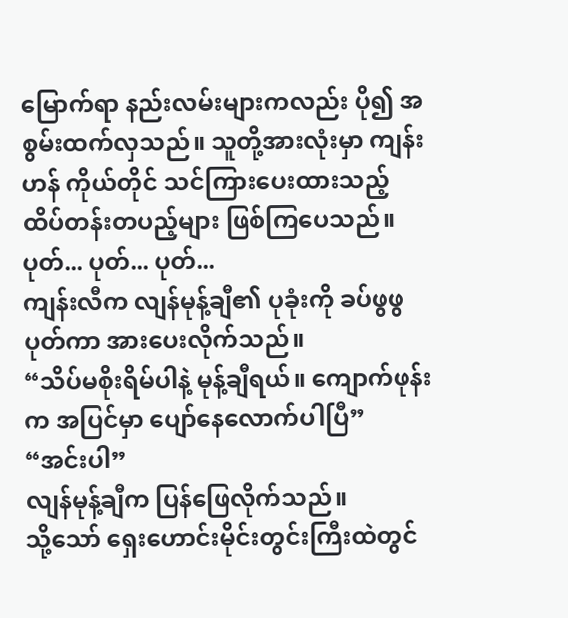မြောက်ရာ နည်းလမ်းများကလည်း ပို၍ အစွမ်းထက်လှသည်။ သူတို့အားလုံးမှာ ကျန်းဟန် ကိုယ်တိုင် သင်ကြားပေးထားသည့် ထိပ်တန်းတပည့်များ ဖြစ်ကြပေသည်။
ပုတ်... ပုတ်... ပုတ်...
ကျန်းလီက လျန်မုန့်ချီ၏ ပုခုံးကို ခပ်ဖွဖွပုတ်ကာ အားပေးလိုက်သည်။
“သိပ်မစိုးရိမ်ပါနဲ့ မုန့်ချီရယ်။ ကျောက်ဖုန်းက အပြင်မှာ ပျော်နေလောက်ပါပြီ”
“အင်းပါ”
လျန်မုန့်ချီက ပြန်ဖြေလိုက်သည်။
သို့သော် ရှေးဟောင်းမိုင်းတွင်းကြီးထဲတွင်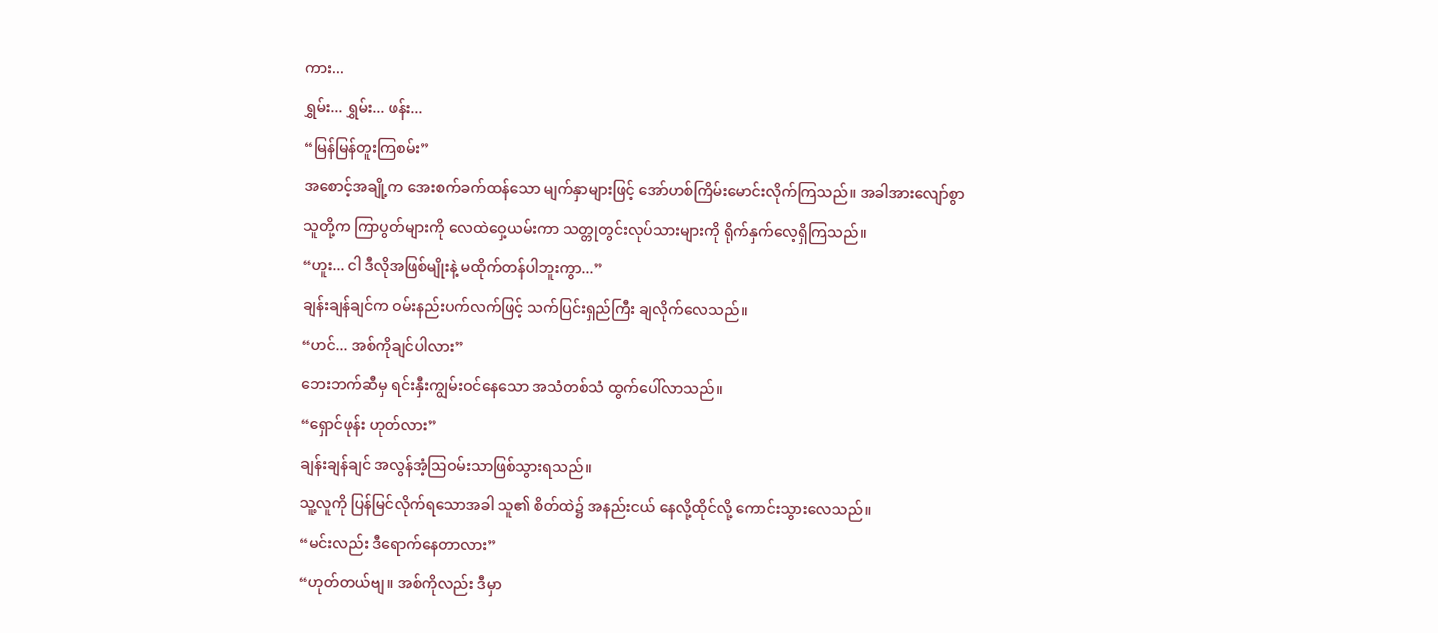ကား...
ရွှမ်း... ရွှမ်း... ဖန်း...
“မြန်မြန်တူးကြစမ်း”
အစောင့်အချို့က အေးစက်ခက်ထန်သော မျက်နှာများဖြင့် အော်ဟစ်ကြိမ်းမောင်းလိုက်ကြသည်။ အခါအားလျော်စွာ သူတို့က ကြာပွတ်များကို လေထဲဝှေ့ယမ်းကာ သတ္တုတွင်းလုပ်သားများကို ရိုက်နှက်လေ့ရှိကြသည်။
“ဟူး... ငါ ဒီလိုအဖြစ်မျိုးနဲ့ မထိုက်တန်ပါဘူးကွာ...”
ချန်းချန်ချင်က ဝမ်းနည်းပက်လက်ဖြင့် သက်ပြင်းရှည်ကြီး ချလိုက်လေသည်။
“ဟင်... အစ်ကိုချင်ပါလား”
ဘေးဘက်ဆီမှ ရင်းနှီးကျွမ်းဝင်နေသော အသံတစ်သံ ထွက်ပေါ်လာသည်။
“ရှောင်ဖုန်း ဟုတ်လား”
ချန်းချန်ချင် အလွန်အံ့ဩဝမ်းသာဖြစ်သွားရသည်။
သူ့လူကို ပြန်မြင်လိုက်ရသောအခါ သူ၏ စိတ်ထဲ၌ အနည်းငယ် နေလို့ထိုင်လို့ ကောင်းသွားလေသည်။
“မင်းလည်း ဒီရောက်နေတာလား”
“ဟုတ်တယ်ဗျ။ အစ်ကိုလည်း ဒီမှာ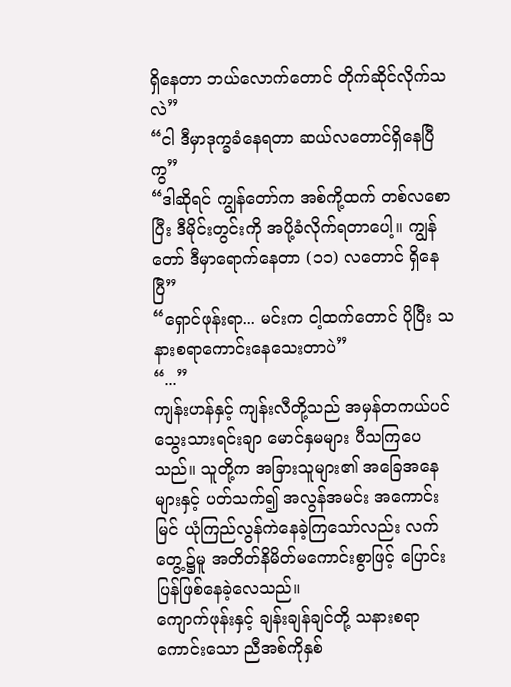ရှိနေတာ ဘယ်လောက်တောင် တိုက်ဆိုင်လိုက်သလဲ”
“ငါ ဒီမှာဒုက္ခခံနေရတာ ဆယ်လတောင်ရှိနေပြီကွ”
“ဒါဆိုရင် ကျွန်တော်က အစ်ကို့ထက် တစ်လစောပြီး ဒီမိုင်းတွင်းကို အပို့ခံလိုက်ရတာပေါ့။ ကျွန်တော် ဒီမှာရောက်နေတာ (၁၁) လတောင် ရှိနေပြီ”
“ရှောင်ဖုန်းရာ... မင်းက ငါ့ထက်တောင် ပိုပြီး သနားစရာကောင်းနေသေးတာပဲ”
“...”
ကျန်းဟန်နှင့် ကျန်းလီတို့သည် အမှန်တကယ်ပင် သွေးသားရင်းချာ မောင်နှမများ ပီသကြပေသည်။ သူတို့က အခြားသူများ၏ အခြေအနေများနှင့် ပတ်သက်၍ အလွန်အမင်း အကောင်းမြင် ယုံကြည်လွန်ကဲနေခဲ့ကြသော်လည်း လက်တွေ့၌မူ အတိတ်နိမိတ်မကောင်းစွာဖြင့် ပြောင်းပြန်ဖြစ်နေခဲ့လေသည်။
ကျောက်ဖုန်းနှင့် ချန်းချန်ချင်တို့ သနားစရာကောင်းသော ညီအစ်ကိုနှစ်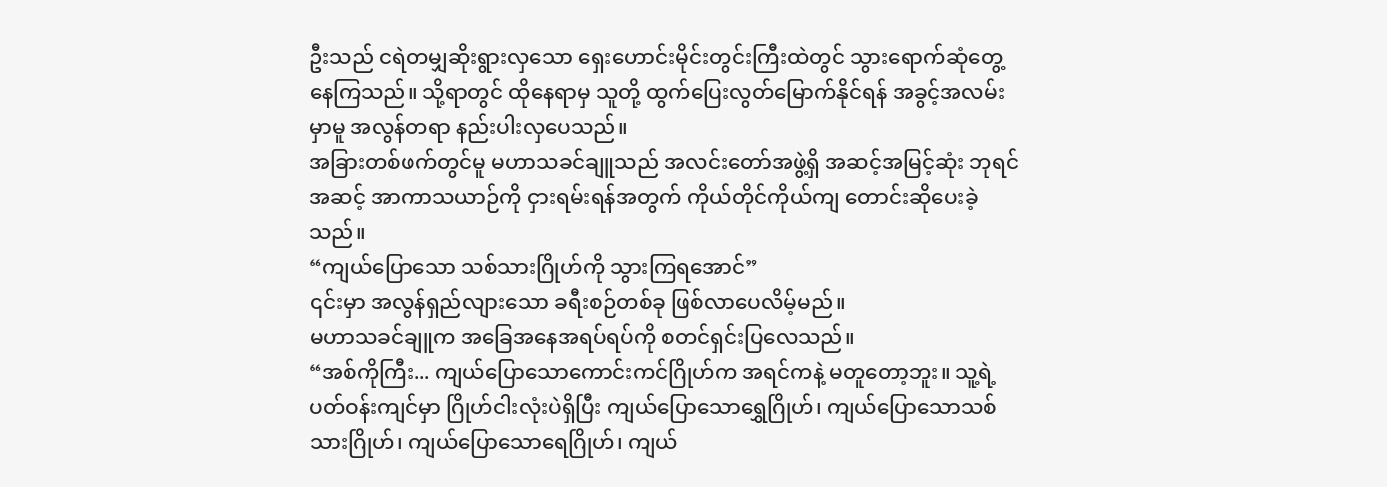ဦးသည် ငရဲတမျှဆိုးရွားလှသော ရှေးဟောင်းမိုင်းတွင်းကြီးထဲတွင် သွားရောက်ဆုံတွေ့နေကြသည်။ သို့ရာတွင် ထိုနေရာမှ သူတို့ ထွက်ပြေးလွတ်မြောက်နိုင်ရန် အခွင့်အလမ်းမှာမူ အလွန်တရာ နည်းပါးလှပေသည်။
အခြားတစ်ဖက်တွင်မူ မဟာသခင်ချူသည် အလင်းတော်အဖွဲ့ရှိ အဆင့်အမြင့်ဆုံး ဘုရင်အဆင့် အာကာသယာဉ်ကို ငှားရမ်းရန်အတွက် ကိုယ်တိုင်ကိုယ်ကျ တောင်းဆိုပေးခဲ့သည်။
“ကျယ်ပြောသော သစ်သားဂြိုဟ်ကို သွားကြရအောင်”
၎င်းမှာ အလွန်ရှည်လျားသော ခရီးစဉ်တစ်ခု ဖြစ်လာပေလိမ့်မည်။
မဟာသခင်ချူက အခြေအနေအရပ်ရပ်ကို စတင်ရှင်းပြလေသည်။
“အစ်ကိုကြီး... ကျယ်ပြောသောကောင်းကင်ဂြိုဟ်က အရင်ကနဲ့ မတူတော့ဘူး။ သူ့ရဲ့ ပတ်ဝန်းကျင်မှာ ဂြိုဟ်ငါးလုံးပဲရှိပြီး ကျယ်ပြောသောရွှေဂြိုဟ်၊ ကျယ်ပြောသောသစ်သားဂြိုဟ်၊ ကျယ်ပြောသောရေဂြိုဟ်၊ ကျယ်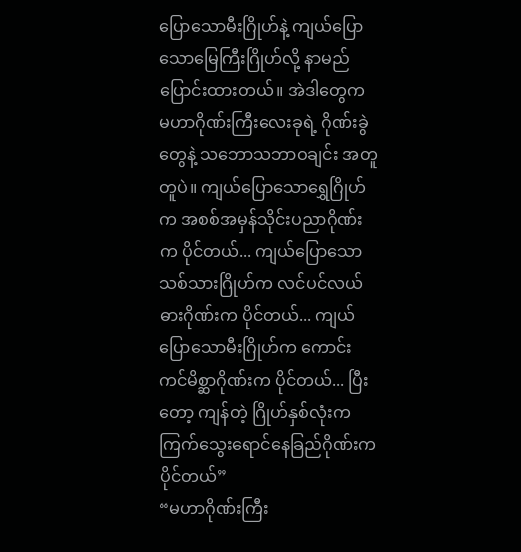ပြောသောမီးဂြိုဟ်နဲ့ ကျယ်ပြောသောမြေကြီးဂြိုဟ်လို့ နာမည်ပြောင်းထားတယ်။ အဲဒါတွေက မဟာဂိုဏ်းကြီးလေးခုရဲ့ ဂိုဏ်းခွဲတွေနဲ့ သဘောသဘာဝချင်း အတူတူပဲ။ ကျယ်ပြောသောရွှေဂြိုဟ်က အစစ်အမှန်သိုင်းပညာဂိုဏ်းက ပိုင်တယ်... ကျယ်ပြောသောသစ်သားဂြိုဟ်က လင်ပင်လယ်ဓားဂိုဏ်းက ပိုင်တယ်... ကျယ်ပြောသောမီးဂြိုဟ်က ကောင်းကင်မိစ္ဆာဂိုဏ်းက ပိုင်တယ်... ပြီးတော့ ကျန်တဲ့ ဂြိုဟ်နှစ်လုံးက ကြက်သွေးရောင်နေခြည်ဂိုဏ်းက ပိုင်တယ်”
“မဟာဂိုဏ်းကြီး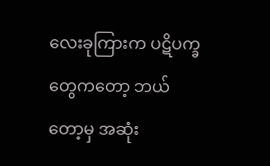လေးခုကြားက ပဋိပက္ခတွေကတော့ ဘယ်တော့မှ အဆုံး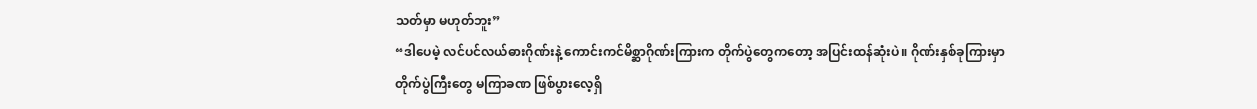သတ်မှာ မဟုတ်ဘူး”
“ဒါပေမဲ့ လင်ပင်လယ်ဓားဂိုဏ်းနဲ့ ကောင်းကင်မိစ္ဆာဂိုဏ်းကြားက တိုက်ပွဲတွေကတော့ အပြင်းထန်ဆုံးပဲ။ ဂိုဏ်းနှစ်ခုကြားမှာ တိုက်ပွဲကြီးတွေ မကြာခဏ ဖြစ်ပွားလေ့ရှိ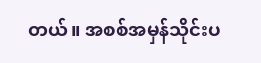တယ်။ အစစ်အမှန်သိုင်းပ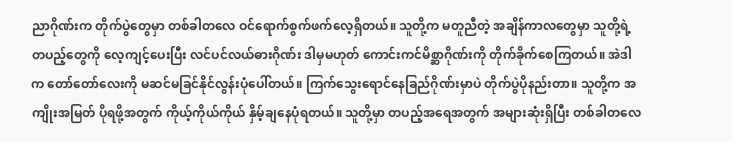ညာဂိုဏ်းက တိုက်ပွဲတွေမှာ တစ်ခါတလေ ဝင်ရောက်စွက်ဖက်လေ့ရှိတယ်။ သူတို့က မတူညီတဲ့ အချိန်ကာလတွေမှာ သူတို့ရဲ့ တပည့်တွေကို လေ့ကျင့်ပေးပြီး လင်ပင်လယ်ဓားဂိုဏ်း ဒါမှမဟုတ် ကောင်းကင်မိစ္ဆာဂိုဏ်းကို တိုက်ခိုက်စေကြတယ်။ အဲဒါက တော်တော်လေးကို မဆင်မခြင်နိုင်လွန်းပုံပေါ်တယ်။ ကြက်သွေးရောင်နေခြည်ဂိုဏ်းမှာပဲ တိုက်ပွဲပိုနည်းတာ။ သူတို့က အကျိုးအမြတ် ပိုရဖို့အတွက် ကိုယ့်ကိုယ်ကိုယ် နှိမ့်ချနေပုံရတယ်။ သူတို့မှာ တပည့်အရေအတွက် အများဆုံးရှိပြီး တစ်ခါတလေ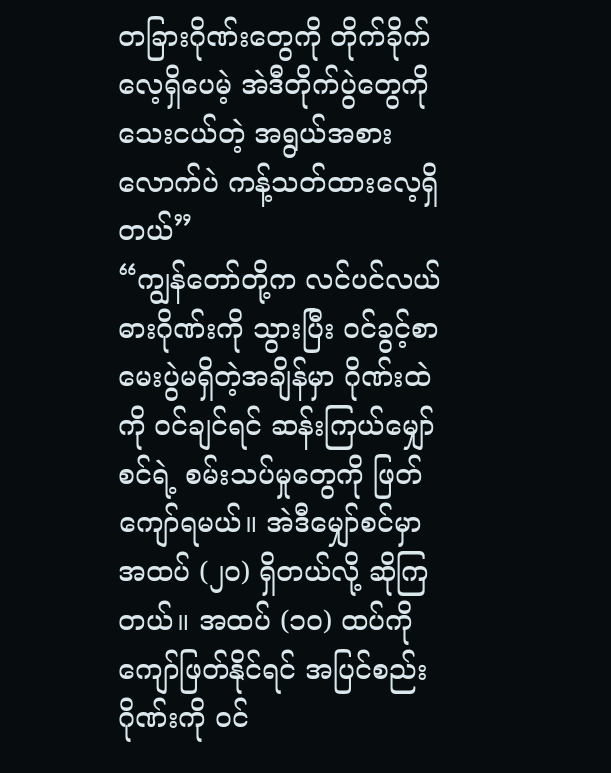တခြားဂိုဏ်းတွေကို တိုက်ခိုက်လေ့ရှိပေမဲ့ အဲဒီတိုက်ပွဲတွေကို သေးငယ်တဲ့ အရွယ်အစားလောက်ပဲ ကန့်သတ်ထားလေ့ရှိတယ်”
“ကျွန်တော်တို့က လင်ပင်လယ်ဓားဂိုဏ်းကို သွားပြီး ဝင်ခွင့်စာမေးပွဲမရှိတဲ့အချိန်မှာ ဂိုဏ်းထဲကို ဝင်ချင်ရင် ဆန်းကြယ်မျှော်စင်ရဲ့ စမ်းသပ်မှုတွေကို ဖြတ်ကျော်ရမယ်။ အဲဒီမျှော်စင်မှာ အထပ် (၂၀) ရှိတယ်လို့ ဆိုကြတယ်။ အထပ် (၁၀) ထပ်ကို ကျော်ဖြတ်နိုင်ရင် အပြင်စည်းဂိုဏ်းကို ဝင်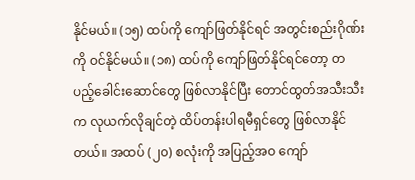နိုင်မယ်။ (၁၅) ထပ်ကို ကျော်ဖြတ်နိုင်ရင် အတွင်းစည်းဂိုဏ်းကို ဝင်နိုင်မယ်။ (၁၈) ထပ်ကို ကျော်ဖြတ်နိုင်ရင်တော့ တပည့်ခေါင်းဆောင်တွေ ဖြစ်လာနိုင်ပြီး တောင်ထွတ်အသီးသီးက လုယက်လိုချင်တဲ့ ထိပ်တန်းပါရမီရှင်တွေ ဖြစ်လာနိုင်တယ်။ အထပ် (၂၀) စလုံးကို အပြည့်အဝ ကျော်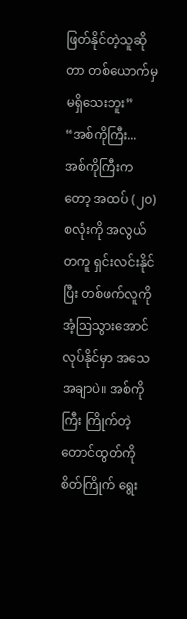ဖြတ်နိုင်တဲ့သူဆိုတာ တစ်ယောက်မှ မရှိသေးဘူး”
“အစ်ကိုကြီး... အစ်ကိုကြီးကတော့ အထပ် (၂၀) စလုံးကို အလွယ်တကူ ရှင်းလင်းနိုင်ပြီး တစ်ဖက်လူကို အံ့ဩသွားအောင် လုပ်နိုင်မှာ အသေအချာပဲ။ အစ်ကိုကြီး ကြိုက်တဲ့ တောင်ထွတ်ကို စိတ်ကြိုက် ရွေး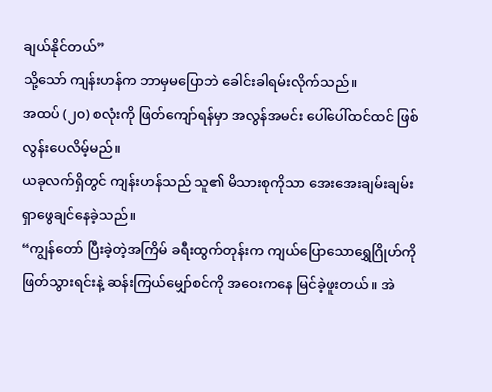ချယ်နိုင်တယ်”
သို့သော် ကျန်းဟန်က ဘာမှမပြောဘဲ ခေါင်းခါရမ်းလိုက်သည်။
အထပ် (၂၀) စလုံးကို ဖြတ်ကျော်ရန်မှာ အလွန်အမင်း ပေါ်ပေါ်ထင်ထင် ဖြစ်လွန်းပေလိမ့်မည်။
ယခုလက်ရှိတွင် ကျန်းဟန်သည် သူ၏ မိသားစုကိုသာ အေးအေးချမ်းချမ်း ရှာဖွေချင်နေခဲ့သည်။
“ကျွန်တော် ပြီးခဲ့တဲ့အကြိမ် ခရီးထွက်တုန်းက ကျယ်ပြောသောရွှေဂြိုဟ်ကို ဖြတ်သွားရင်းနဲ့ ဆန်းကြယ်မျှော်စင်ကို အဝေးကနေ မြင်ခဲ့ဖူးတယ်။ အဲ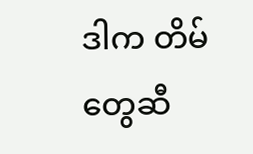ဒါက တိမ်တွေဆီ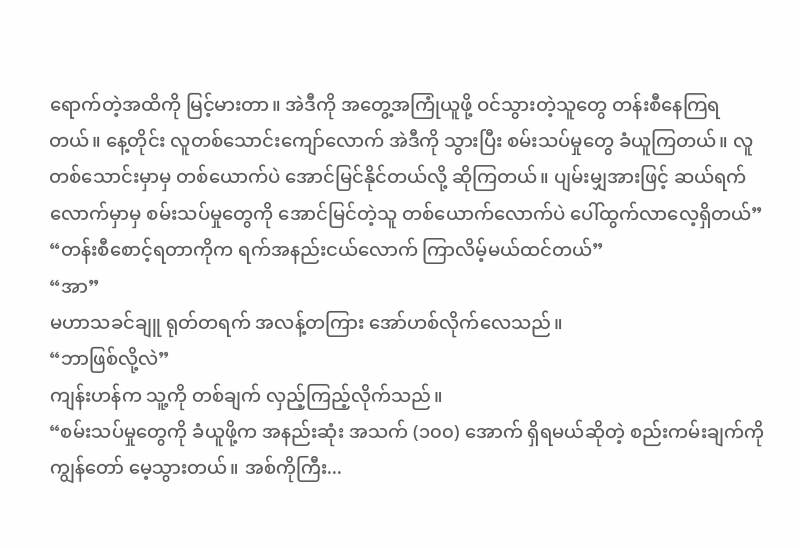ရောက်တဲ့အထိကို မြင့်မားတာ။ အဲဒီကို အတွေ့အကြုံယူဖို့ ဝင်သွားတဲ့သူတွေ တန်းစီနေကြရတယ်။ နေ့တိုင်း လူတစ်သောင်းကျော်လောက် အဲဒီကို သွားပြီး စမ်းသပ်မှုတွေ ခံယူကြတယ်။ လူတစ်သောင်းမှာမှ တစ်ယောက်ပဲ အောင်မြင်နိုင်တယ်လို့ ဆိုကြတယ်။ ပျမ်းမျှအားဖြင့် ဆယ်ရက်လောက်မှာမှ စမ်းသပ်မှုတွေကို အောင်မြင်တဲ့သူ တစ်ယောက်လောက်ပဲ ပေါ်ထွက်လာလေ့ရှိတယ်”
“တန်းစီစောင့်ရတာကိုက ရက်အနည်းငယ်လောက် ကြာလိမ့်မယ်ထင်တယ်”
“အာ”
မဟာသခင်ချူ ရုတ်တရက် အလန့်တကြား အော်ဟစ်လိုက်လေသည်။
“ဘာဖြစ်လို့လဲ”
ကျန်းဟန်က သူ့ကို တစ်ချက် လှည့်ကြည့်လိုက်သည်။
“စမ်းသပ်မှုတွေကို ခံယူဖို့က အနည်းဆုံး အသက် (၁၀၀) အောက် ရှိရမယ်ဆိုတဲ့ စည်းကမ်းချက်ကို ကျွန်တော် မေ့သွားတယ်။ အစ်ကိုကြီး...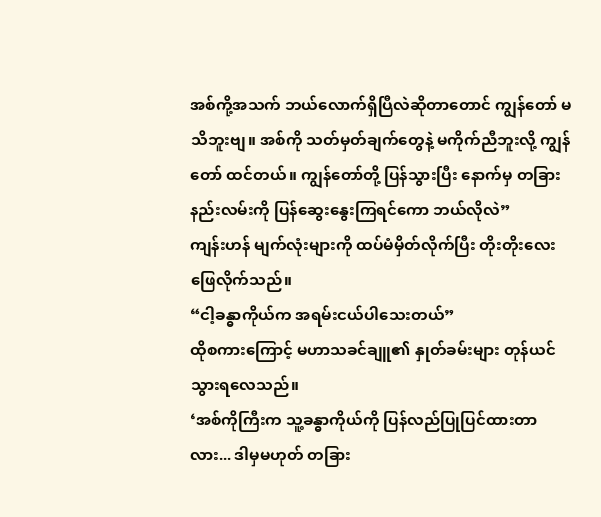အစ်ကို့အသက် ဘယ်လောက်ရှိပြီလဲဆိုတာတောင် ကျွန်တော် မသိဘူးဗျ။ အစ်ကို သတ်မှတ်ချက်တွေနဲ့ မကိုက်ညီဘူးလို့ ကျွန်တော် ထင်တယ်။ ကျွန်တော်တို့ ပြန်သွားပြီး နောက်မှ တခြားနည်းလမ်းကို ပြန်ဆွေးနွေးကြရင်ကော ဘယ်လိုလဲ”
ကျန်းဟန် မျက်လုံးများကို ထပ်မံမှိတ်လိုက်ပြီး တိုးတိုးလေး ဖြေလိုက်သည်။
“ငါ့ခန္ဓာကိုယ်က အရမ်းငယ်ပါသေးတယ်”
ထိုစကားကြောင့် မဟာသခင်ချူ၏ နှုတ်ခမ်းများ တုန်ယင်သွားရလေသည်။
‘အစ်ကိုကြီးက သူ့ခန္ဓာကိုယ်ကို ပြန်လည်ပြုပြင်ထားတာလား... ဒါမှမဟုတ် တခြား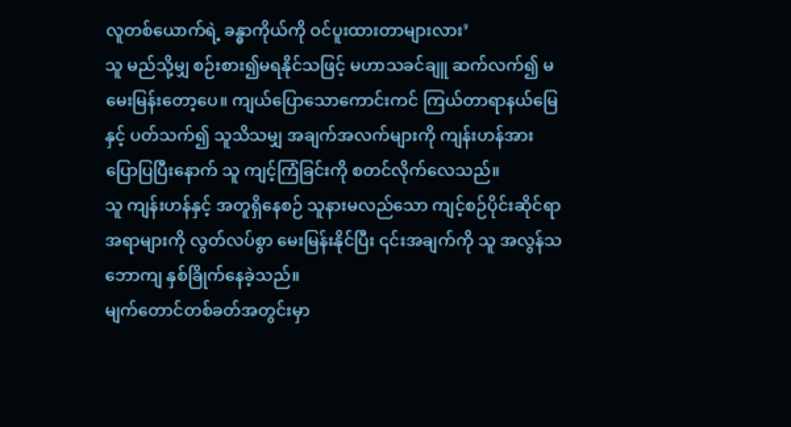လူတစ်ယောက်ရဲ့ ခန္ဓာကိုယ်ကို ဝင်ပူးထားတာများလား’
သူ မည်သို့မျှ စဉ်းစား၍မရနိုင်သဖြင့် မဟာသခင်ချူ ဆက်လက်၍ မမေးမြန်းတော့ပေ။ ကျယ်ပြောသောကောင်းကင် ကြယ်တာရာနယ်မြေနှင့် ပတ်သက်၍ သူသိသမျှ အချက်အလက်များကို ကျန်းဟန်အား ပြောပြပြီးနောက် သူ ကျင့်ကြံခြင်းကို စတင်လိုက်လေသည်။
သူ ကျန်းဟန်နှင့် အတူရှိနေစဉ် သူနားမလည်သော ကျင့်စဉ်ပိုင်းဆိုင်ရာ အရာများကို လွတ်လပ်စွာ မေးမြန်းနိုင်ပြီး ၎င်းအချက်ကို သူ အလွန်သဘောကျ နှစ်ခြိုက်နေခဲ့သည်။
မျက်တောင်တစ်ခတ်အတွင်းမှာ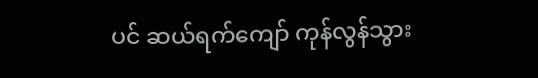ပင် ဆယ်ရက်ကျော် ကုန်လွန်သွား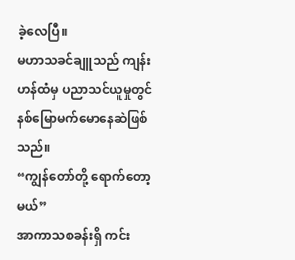ခဲ့လေပြီ။
မဟာသခင်ချူသည် ကျန်းဟန်ထံမှ ပညာသင်ယူမှုတွင် နစ်မြောမက်မောနေဆဲဖြစ်သည်။
“ကျွန်တော်တို့ ရောက်တော့မယ်”
အာကာသစခန်းရှိ ကင်း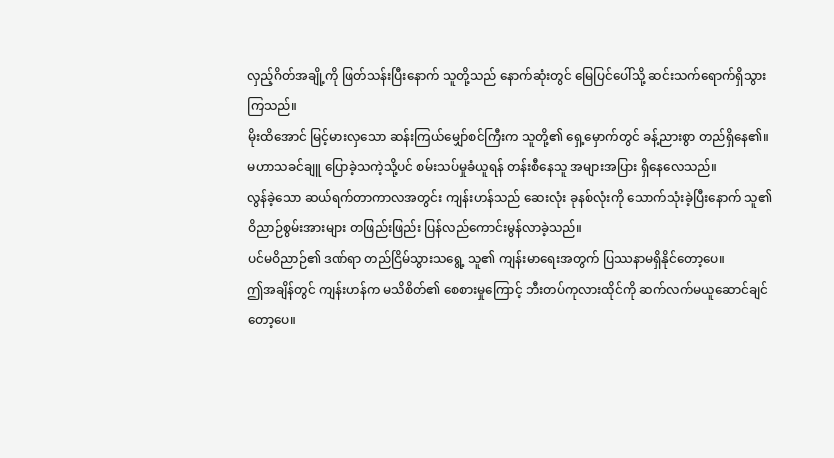လှည့်ဂိတ်အချို့ကို ဖြတ်သန်းပြီးနောက် သူတို့သည် နောက်ဆုံးတွင် မြေပြင်ပေါ်သို့ ဆင်းသက်ရောက်ရှိသွားကြသည်။
မိုးထိအောင် မြင့်မားလှသော ဆန်းကြယ်မျှော်စင်ကြီးက သူတို့၏ ရှေ့မှောက်တွင် ခန့်ညားစွာ တည်ရှိနေ၏။
မဟာသခင်ချူ ပြောခဲ့သကဲ့သို့ပင် စမ်းသပ်မှုခံယူရန် တန်းစီနေသူ အများအပြား ရှိနေလေသည်။
လွန်ခဲ့သော ဆယ်ရက်တာကာလအတွင်း ကျန်းဟန်သည် ဆေးလုံး ခုနစ်လုံးကို သောက်သုံးခဲ့ပြီးနောက် သူ၏ ဝိညာဉ်စွမ်းအားများ တဖြည်းဖြည်း ပြန်လည်ကောင်းမွန်လာခဲ့သည်။
ပင်မဝိညာဉ်၏ ဒဏ်ရာ တည်ငြိမ်သွားသရွေ့ သူ၏ ကျန်းမာရေးအတွက် ပြဿနာမရှိနိုင်တော့ပေ။
ဤအချိန်တွင် ကျန်းဟန်က မသိစိတ်၏ စေစားမှုကြောင့် ဘီးတပ်ကုလားထိုင်ကို ဆက်လက်မယူဆောင်ချင်တော့ပေ။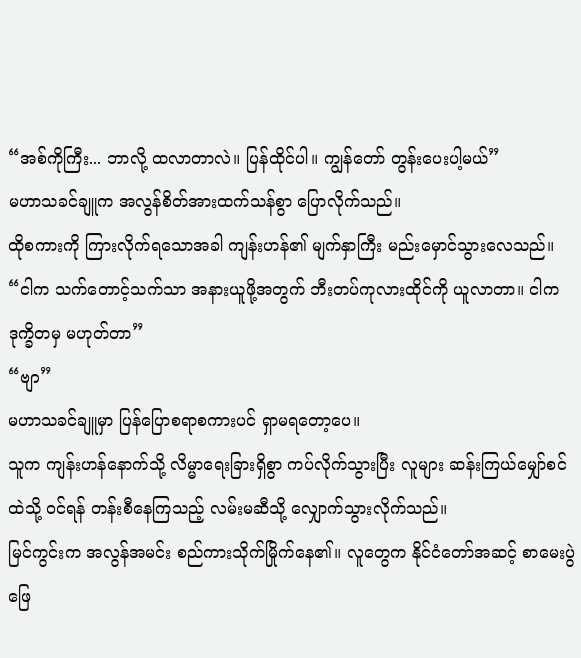“အစ်ကိုကြီး... ဘာလို့ ထလာတာလဲ။ ပြန်ထိုင်ပါ။ ကျွန်တော် တွန်းပေးပါ့မယ်”
မဟာသခင်ချူက အလွန်စိတ်အားထက်သန်စွာ ပြောလိုက်သည်။
ထိုစကားကို ကြားလိုက်ရသောအခါ ကျန်းဟန်၏ မျက်နှာကြီး မည်းမှောင်သွားလေသည်။
“ငါက သက်တောင့်သက်သာ အနားယူဖို့အတွက် ဘီးတပ်ကုလားထိုင်ကို ယူလာတာ။ ငါက ဒုက္ခိတမှ မဟုတ်တာ”
“ဗျာ”
မဟာသခင်ချူမှာ ပြန်ပြောစရာစကားပင် ရှာမရတော့ပေ။
သူက ကျန်းဟန်နောက်သို့ လိမ္မာရေးခြားရှိစွာ ကပ်လိုက်သွားပြီး လူများ ဆန်းကြယ်မျှော်စင်ထဲသို့ ဝင်ရန် တန်းစီနေကြသည့် လမ်းမဆီသို့ လျှောက်သွားလိုက်သည်။
မြင်ကွင်းက အလွန်အမင်း စည်ကားသိုက်မြိုက်နေ၏။ လူတွေက နိုင်ငံတော်အဆင့် စာမေးပွဲဖြေ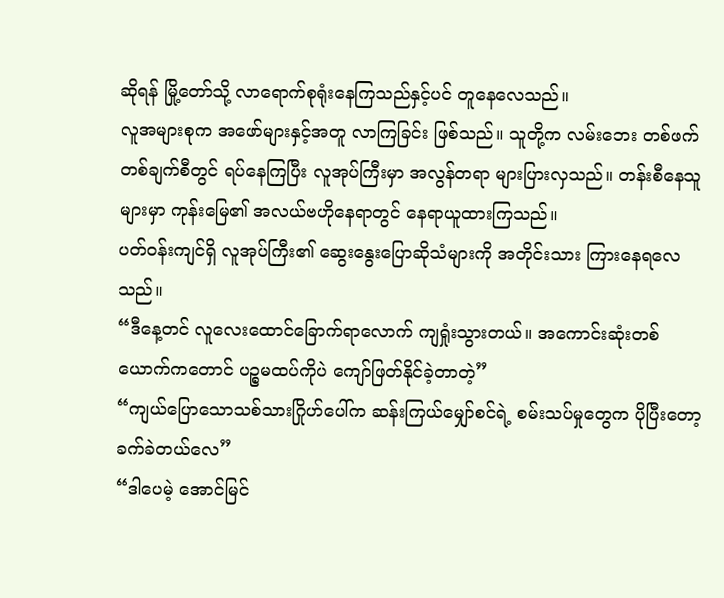ဆိုရန် မြို့တော်သို့ လာရောက်စုရုံးနေကြသည်နှင့်ပင် တူနေလေသည်။
လူအများစုက အဖော်များနှင့်အတူ လာကြခြင်း ဖြစ်သည်။ သူတို့က လမ်းဘေး တစ်ဖက်တစ်ချက်စီတွင် ရပ်နေကြပြီး လူအုပ်ကြီးမှာ အလွန်တရာ များပြားလှသည်။ တန်းစီနေသူများမှာ ကုန်းမြေ၏ အလယ်ဗဟိုနေရာတွင် နေရာယူထားကြသည်။
ပတ်ဝန်းကျင်ရှိ လူအုပ်ကြီး၏ ဆွေးနွေးပြောဆိုသံများကို အတိုင်းသား ကြားနေရလေသည်။
“ဒီနေ့တင် လူလေးထောင်ခြောက်ရာလောက် ကျရှုံးသွားတယ်။ အကောင်းဆုံးတစ်ယောက်ကတောင် ပဉ္စမထပ်ကိုပဲ ကျော်ဖြတ်နိုင်ခဲ့တာတဲ့”
“ကျယ်ပြောသောသစ်သားဂြိုဟ်ပေါ်က ဆန်းကြယ်မျှော်စင်ရဲ့ စမ်းသပ်မှုတွေက ပိုပြီးတော့ ခက်ခဲတယ်လေ”
“ဒါပေမဲ့ အောင်မြင်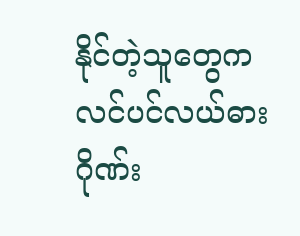နိုင်တဲ့သူတွေက လင်ပင်လယ်ဓားဂိုဏ်း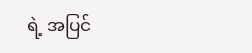ရဲ့ အပြင်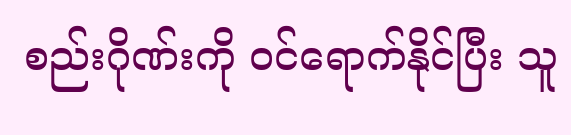စည်းဂိုဏ်းကို ဝင်ရောက်နိုင်ပြီး သူ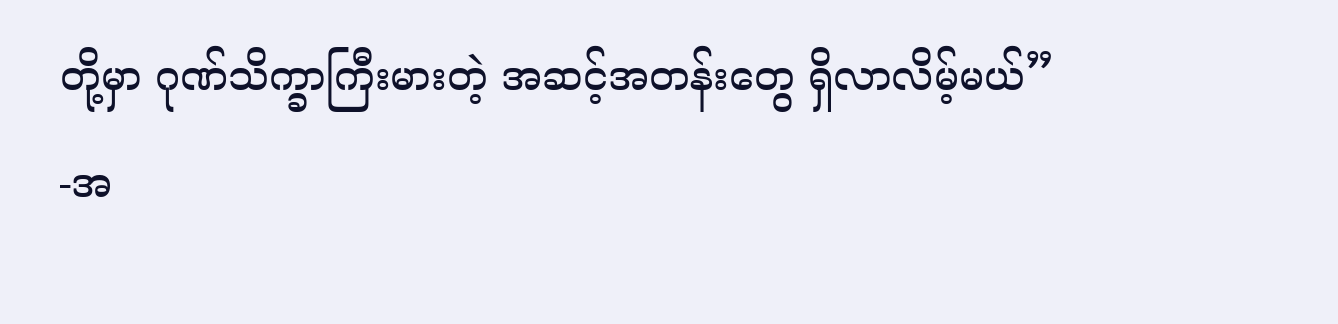တို့မှာ ဂုဏ်သိက္ခာကြီးမားတဲ့ အဆင့်အတန်းတွေ ရှိလာလိမ့်မယ်”
-အ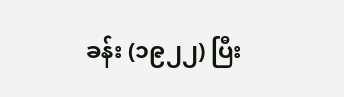ခန်း (၁၉၂၂) ပြီး